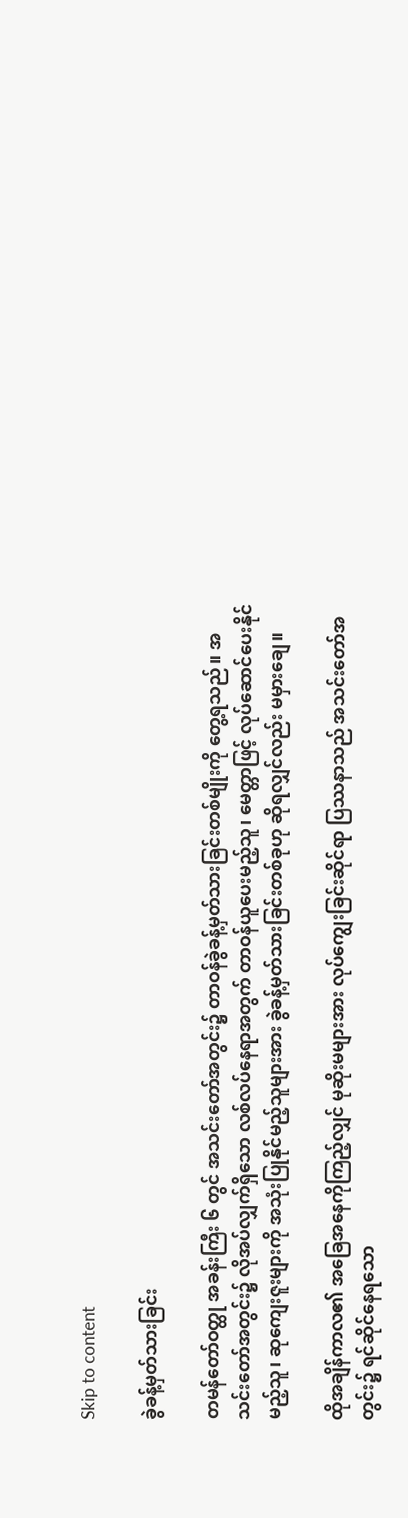Skip to content

ခွဲခန့်မှတ်သားခြင်း

တမန်တော်ဝတ္ထု အခန်းကြီး ၆ တွင် အသင်းတော်အတွင်း၌ တာဝန်ခွဲခန့်မှတ်သားခြင်းတစ်မျိုးကို တွေ့ရသည်။ အသင်းတော်အတွင်း၌ လိုအပ်လျှက်ရှိသော လစ်လပ်နေရာအတွက် တာဝန်ယူပေးမည့်သူ၊ မေတ္တာဖြင့် လုပ်ဆောင်ပေးနိုင်မည့်သူ၊ ဆုကျေးဇူးများကို အသုံးပြုနိုင်မည့်သူများအား ခွဲခန့်မှတ်သားခြင်းတစ်ခုဟု ဆိုရလျှင်လည်း မမှားချေ။

ထိုအချိန်ကာလ၏ အခြေအနေကိုကြည့်လျှင် မုဆိုးမများအား လုပ်ကျွေးခြင်းဆိုင်ရာ ပြဿနာသည် အသင်းတော်အတွင်း၌ ရင်ဆိုင်နေရသော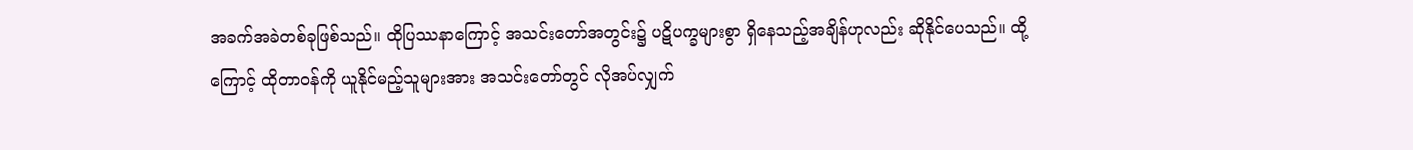အခက်အခဲတစ်ခုဖြစ်သည်။ ထိုပြဿနာကြောင့် အသင်းတော်အတွင်း၌ ပဋိပက္ခများစွာ ရှိနေသည့်အချိန်ဟုလည်း ဆိုနိုင်ပေသည်။ ထို့ကြောင့် ထိုတာဝန်ကို ယူနိုင်မည့်သူများအား အသင်းတော်တွင် လိုအပ်လျှက်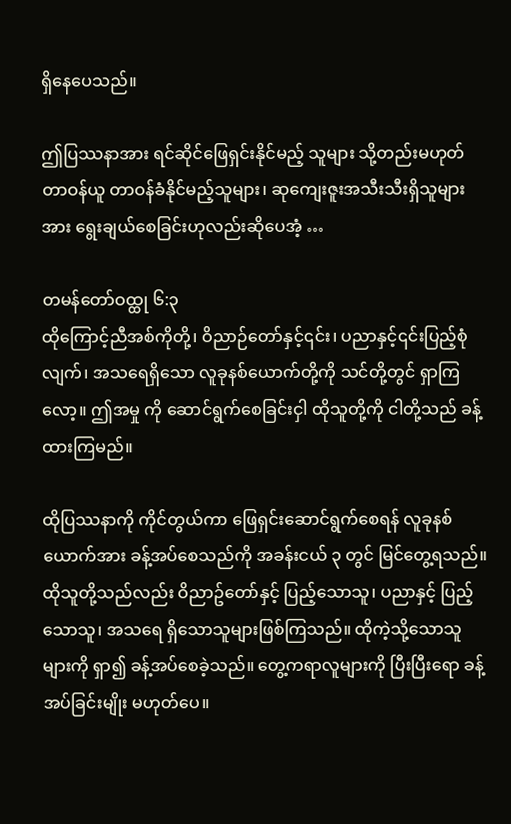ရှိနေပေသည်။

ဤပြဿနာအား ရင်ဆိုင်ဖြေရှင်းနိုင်မည့် သူများ သို့တည်းမဟုတ် တာဝန်ယူ တာဝန်ခံနိုင်မည့်သူများ၊ ဆုကျေးဇူးအသီးသီးရှိသူများအား ရွေးချယ်စေခြင်းဟုလည်းဆိုပေအံ့ …

တမန်တော်ဝထ္ထု ၆:၃
ထိုကြောင့်ညီအစ်ကိုတို့၊ ဝိညာဉ်တော်နှင့်၎င်း၊ ပညာနှင့်၎င်းပြည့်စုံလျက်၊ အသရေရှိသော လူခုနစ်ယောက်တို့ကို သင်တို့တွင် ရှာကြလော့။ ဤအမှု ကို ဆောင်ရွက်စေခြင်းငှါ ထိုသူတို့ကို ငါတို့သည် ခန့်ထားကြမည်။

ထိုပြဿနာကို ကိုင်တွယ်ကာ ဖြေရှင်းဆောင်ရွက်စေရန် လူခုနစ်ယောက်အား ခန့်အပ်စေသည်ကို အခန်းငယ် ၃ တွင် မြင်တွေ့ရသည်။ ထိုသူတို့သည်လည်း ဝိညာဥ်တော်နှင့် ပြည့်သောသူ၊ ပညာနှင့် ပြည့်သောသူ၊ အသရေ ရှိသောသူများဖြစ်ကြသည်။ ထိုကဲ့သို့သောသူများကို ရှာ၍ ခန့်အပ်စေခဲ့သည်။ တွေ့ကရာလူများကို ပြီးပြီးရော ခန့်အပ်ခြင်းမျိုး မဟုတ်ပေ။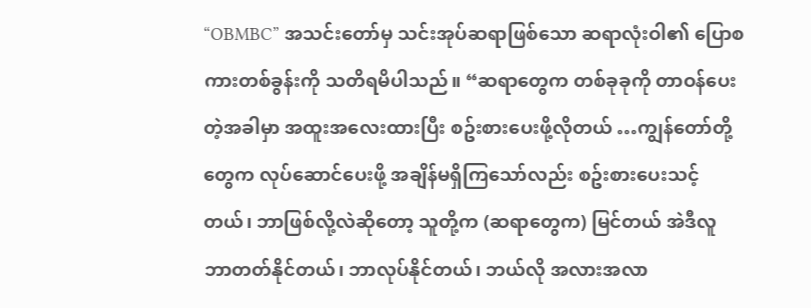“OBMBC” အသင်းတော်မှ သင်းအုပ်ဆရာဖြစ်သော ဆရာလုံးဝါ၏ ပြောစကားတစ်ခွန်းကို သတိရမိပါသည်။ “ဆရာတွေက တစ်ခုခုကို တာဝန်ပေးတဲ့အခါမှာ အထူးအလေးထားပြီး စဥ်းစားပေးဖို့လိုတယ် …ကျွန်တော်တို့တွေက လုပ်ဆောင်ပေးဖို့ အချိန်မရှိကြသော်လည်း စဥ်းစားပေးသင့်တယ်၊ ဘာဖြစ်လို့လဲဆိုတော့ သူတို့က (ဆရာတွေက) မြင်တယ် အဲဒီလူ ဘာတတ်နိုင်တယ်၊ ဘာလုပ်နိုင်တယ်၊ ဘယ်လို အလားအလာ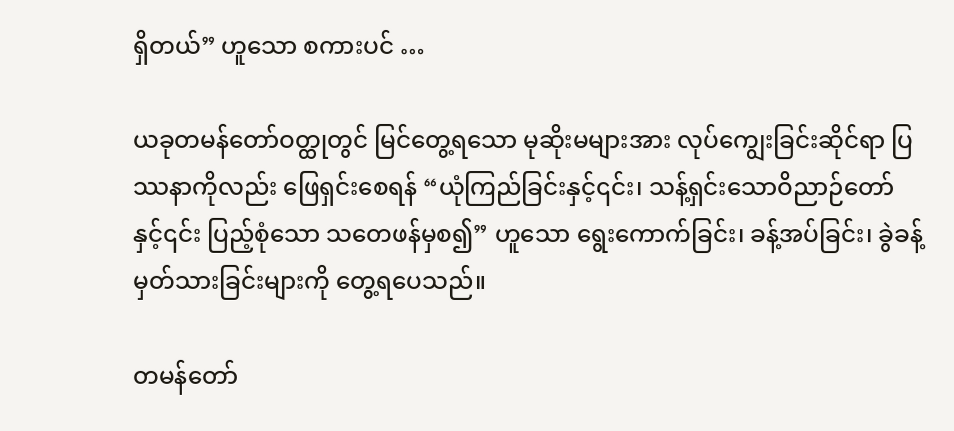ရှိတယ်” ဟူသော စကားပင် …

ယခုတမန်တော်ဝတ္ထုတွင် မြင်တွေ့ရသော မုဆိုးမများအား လုပ်ကျွေးခြင်းဆိုင်ရာ ပြဿနာကိုလည်း ဖြေရှင်းစေရန် “ယုံကြည်ခြင်းနှင့်၎င်း၊ သန့်ရှင်းသောဝိညာဉ်တော်နှင့်၎င်း ပြည့်စုံသော သတေဖန်မှစ၍” ဟူသော ရွေးကောက်ခြင်း၊ ခန့်အပ်ခြင်း၊ ခွဲခန့်မှတ်သားခြင်းများကို တွေ့ရပေသည်။

တမန်တော်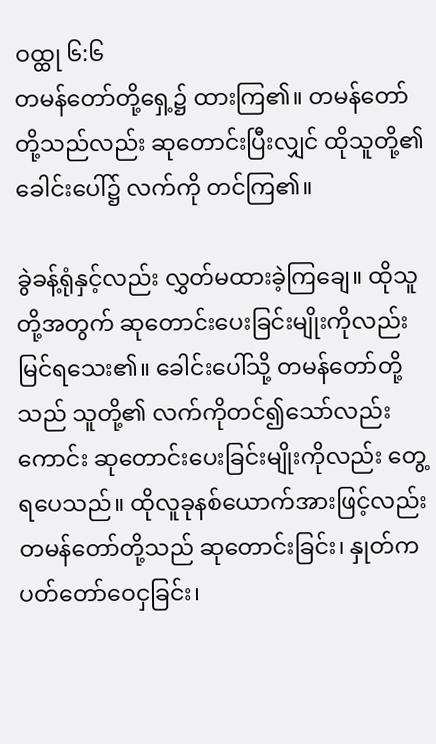ဝထ္ထု ၆:၆
တမန်တော်တို့ရှေ့၌ ထားကြ၏။ တမန်တော်တို့သည်လည်း ဆုတောင်းပြီးလျှင် ထိုသူတို့၏ ခေါင်းပေါ်၌ လက်ကို တင်ကြ၏။

ခွဲခန့်ရုံနှင့်လည်း လွှတ်မထားခဲ့ကြချေ။ ထိုသူတို့အတွက် ဆုတောင်းပေးခြင်းမျိုးကိုလည်း မြင်ရသေး၏။ ခေါင်းပေါ်သို့ တမန်တော်တို့သည် သူတို့၏ လက်ကိုတင်၍သော်လည်းကောင်း ဆုတောင်းပေးခြင်းမျိုးကိုလည်း တွေ့ရပေသည်။ ထိုလူခုနစ်ယောက်အားဖြင့်လည်း တမန်တော်တို့သည် ဆုတောင်းခြင်း၊ နှုတ်ကပတ်တော်ဝေငှခြင်း၊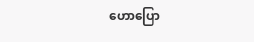ဟောပြော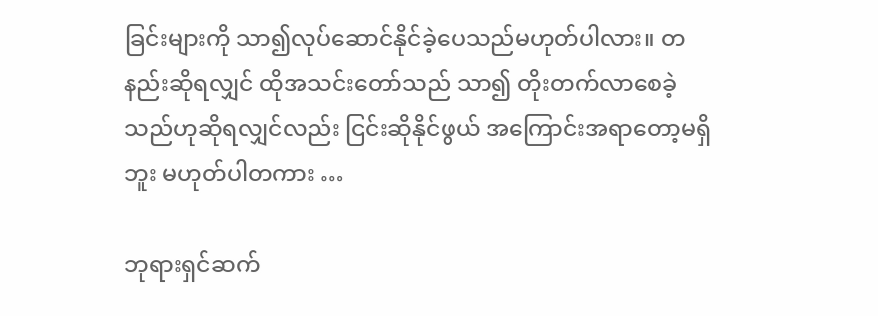ခြင်းများကို သာ၍လုပ်ဆောင်နိုင်ခဲ့ပေသည်မဟုတ်ပါလား။ တနည်းဆိုရလျှင် ထိုအသင်းတော်သည် သာ၍ တိုးတက်လာစေခဲ့သည်ဟုဆိုရလျှင်လည်း ငြင်းဆိုနိုင်ဖွယ် အကြောင်းအရာတော့မရှိဘူး မဟုတ်ပါတကား …

ဘုရားရှင်ဆက်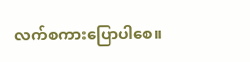လက်စကားပြောပါစေ။